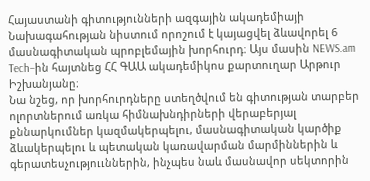Հայաստանի գիտությունների ազգային ակադեմիայի Նախագահության նիստում որոշում է կայացվել ձևավորել 6 մասնագիտական պրոբլեմային խորհուրդ։ Այս մասին NEWS.am Tech–ին հայտնեց ՀՀ ԳԱԱ ակադեմիկոս քարտուղար Արթուր Իշխանյանը։
Նա նշեց, որ խորհուրդները ստեղծվում են գիտության տարբեր ոլորտներում առկա հիմնախնդիրների վերաբերյալ քննարկումներ կազմակերպելու, մասնագիտական կարծիք ձևակերպելու և պետական կառավարման մարմիններին և գերատեսչություւններին, ինչպես նաև մասնավոր սեկտորին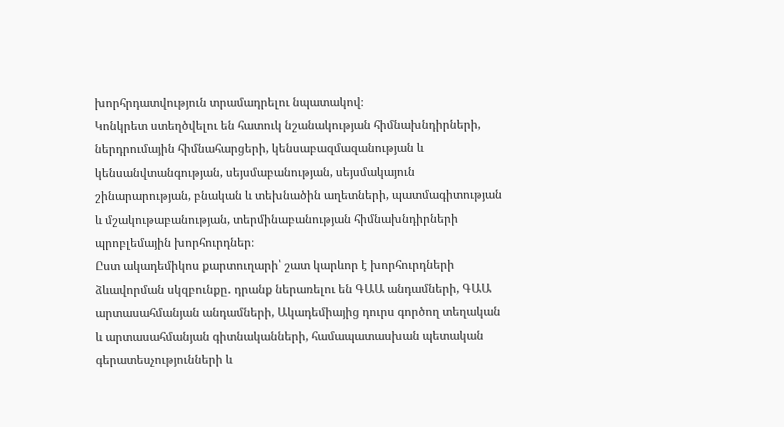խորհրդատվություն տրամադրելու նպատակով։
Կոնկրետ ստեղծվելու են հատուկ նշանակության հիմնախնդիրների, ներդրումային հիմնահարցերի, կենսաբազմազանության և կենսանվտանգության, սեյսմաբանության, սեյսմակայուն շինարարության, բնական և տեխնածին աղետների, պատմագիտության և մշակութաբանության, տերմինաբանության հիմնախնդիրների պրոբլեմային խորհուրդներ։
Ըստ ակադեմիկոս քարտուղարի՝ շատ կարևոր է խորհուրդների ձևավորման սկզբունքը․ դրանք ներառելու են ԳԱԱ անդամների, ԳԱԱ արտասահմանյան անդամների, Ակադեմիայից դուրս գործող տեղական և արտասահմանյան գիտնականների, համապատասխան պետական գերատեսչությունների և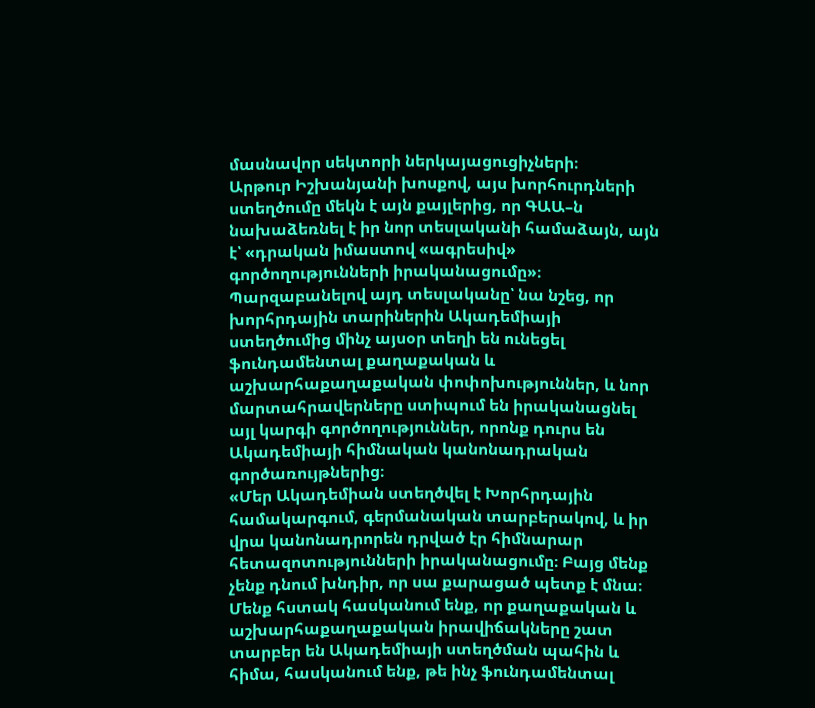մասնավոր սեկտորի ներկայացուցիչների։
Արթուր Իշխանյանի խոսքով, այս խորհուրդների ստեղծումը մեկն է այն քայլերից, որ ԳԱԱ–ն նախաձեռնել է իր նոր տեսլականի համաձայն, այն է՝ «դրական իմաստով «ագրեսիվ» գործողությունների իրականացումը»։
Պարզաբանելով այդ տեսլականը՝ նա նշեց, որ խորհրդային տարիներին Ակադեմիայի ստեղծումից մինչ այսօր տեղի են ունեցել ֆունդամենտալ քաղաքական և աշխարհաքաղաքական փոփոխություններ, և նոր մարտահրավերները ստիպում են իրականացնել այլ կարգի գործողություններ, որոնք դուրս են Ակադեմիայի հիմնական կանոնադրական գործառույթներից։
«Մեր Ակադեմիան ստեղծվել է Խորհրդային համակարգում, գերմանական տարբերակով, և իր վրա կանոնադրորեն դրված էր հիմնարար հետազոտությունների իրականացումը։ Բայց մենք չենք դնում խնդիր, որ սա քարացած պետք է մնա։ Մենք հստակ հասկանում ենք, որ քաղաքական և աշխարհաքաղաքական իրավիճակները շատ տարբեր են Ակադեմիայի ստեղծման պահին և հիմա, հասկանում ենք, թե ինչ ֆունդամենտալ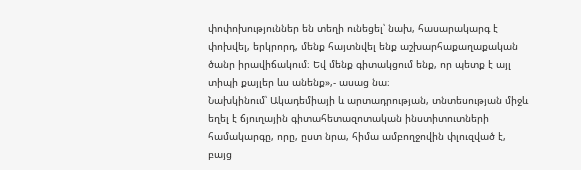փոփոխություններ են տեղի ունեցել՝ նախ, հասարակարգ է փոխվել, երկրորդ, մենք հայտնվել ենք աշխարհաքաղաքական ծանր իրավիճակում։ Եվ մենք գիտակցում ենք, որ պետք է այլ տիպի քայլեր ևս անենք»,- ասաց նա։
Նախկինում՝ Ակադեմիայի և արտադրության, տնտեսության միջև եղել է ճյուղային գիտահետազոտական ինստիտուտների համակարգը, որը, ըստ նրա, հիմա ամբողջովին փլուզված է, բայց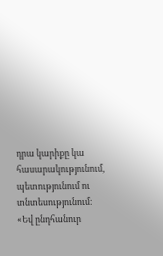դրա կարիքը կա հասարակությունում, պետությունում ու տնտեսությունում։
«Եվ ընդհանուր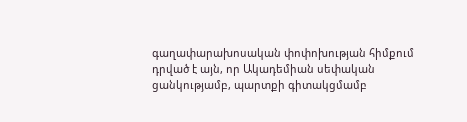գաղափարախոսական փոփոխության հիմքում դրված է այն, որ Ակադեմիան սեփական ցանկությամբ, պարտքի գիտակցմամբ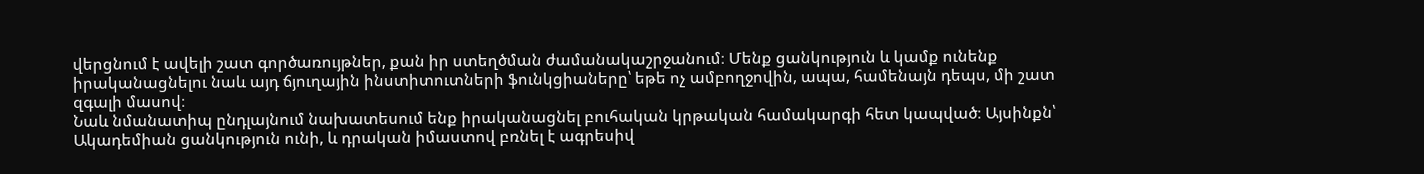վերցնում է ավելի շատ գործառույթներ, քան իր ստեղծման ժամանակաշրջանում։ Մենք ցանկություն և կամք ունենք իրականացնելու նաև այդ ճյուղային ինստիտուտների ֆունկցիաները՝ եթե ոչ ամբողջովին, ապա, համենայն դեպս, մի շատ զգալի մասով։
Նաև նմանատիպ ընդլայնում նախատեսում ենք իրականացնել բուհական կրթական համակարգի հետ կապված։ Այսինքն՝ Ակադեմիան ցանկություն ունի, և դրական իմաստով բռնել է ագրեսիվ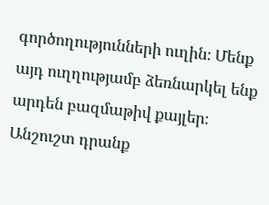գործողությունների ուղին։ Մենք այդ ուղղությամբ ձեռնարկել ենք արդեն բազմաթիվ քայլեր։ Անշուշտ դրանք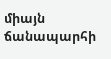միայն ճանապարհի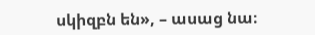սկիզբն են», – ասաց նա։